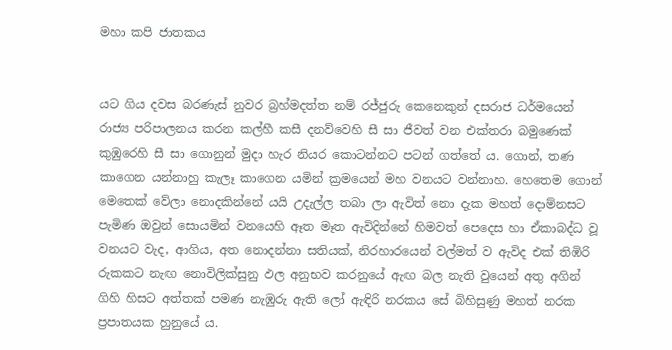මහා කපි ජාතකය


යට ගිය දවස බරණැස්‌ නුවර බ්‍රහ්මදත්ත නම් රජ්ජුරු කෙනෙකුන් දසරාජ ධර්මයෙන් රාජ්‍ය පරිපාලනය කරන කල්හී කසී දනව්වෙහි සී සා ජීවත් වන එක්‌තරා බමුණෙක්‌ කුඹුරෙහි සී සා ගොනුන් මුදා හැර නියර කොටන්නට පටන් ගත්තේ ය. ගොන්, තණ කාගෙන යන්නාහු කැලෑ කාගෙන යමින් ක්‍රමයෙන් මහ වනයට වන්නාහ. හෙතෙම ගොන් මෙතෙක්‌ වේලා නොදකින්නේ යයි උදැල්ල තබා ලා ඇවිත් නො දැක මහත් දොම්නසට පැමිණ ඔවුන් සොයමින් වනයෙහි ඈත මෑත ඇවිදින්නේ හිමවත් පෙදෙස හා ඒකාබද්ධ වූ වනයට වැද, ආගිය, අත නොදන්නා සතියක්‌, නිරහාරයෙන් වල්මත් ව ඇවිද එක්‌ තිඹිරි රුකකට නැඟ නොවිලික්‌සුනු ඵල අනුභව කරනුයේ ඇඟ බල නැති වුයෙන් අතු අගින් ගිහි හිසට අත්තක්‌ පමණ නැඹුරු ඇති ලෝ ඇඳිරි නරකය සේ බිහිසුණු මහත් නරක ප්‍රපාතයක හුනුයේ ය.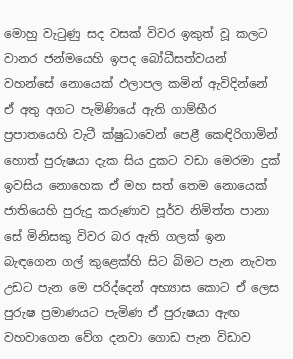මොහු වැටුණු සද වසක්‌ විවර ඉකුත් වූ කලට වානර ජන්මයෙහි ඉපද බෝධීසත්වයන් වහන්සේ නොයෙක්‌ ඵලාපල කමින් ඇවිදින්නේ ඒ අතු අගට පැමිණියේ ඇති ගාම්භීර ප්‍රපාතයෙහි වැටී ක්‌ෂුධාවෙන් පෙළී කෙඳිරිගාමින් හොත් පුරුෂයා දැක සිය දුකට වඩා මෙරමා දුක්‌ ඉවසිය නොහෙක ඒ මහ සත් තෙම නොයෙක්‌ ජාතියෙහි පුරුදු කරුණාව පූර්ව නිමිත්ත පානා සේ මිනිසකු විවර බර ඇති ගලක්‌ ඉන බැඳගෙන ගල් කුළෙක්‌හි සිට බිමට පැන නැවත උඩට පැන මෙ පරිද්දෙන් අභ්‍යාස කොට ඒ ලෙස පුරුෂ ප්‍රමාණයට පැමිණ ඒ පුරුෂයා ඇඟ වහවාගෙන වේග දනවා ගොඩ පැන විඩාව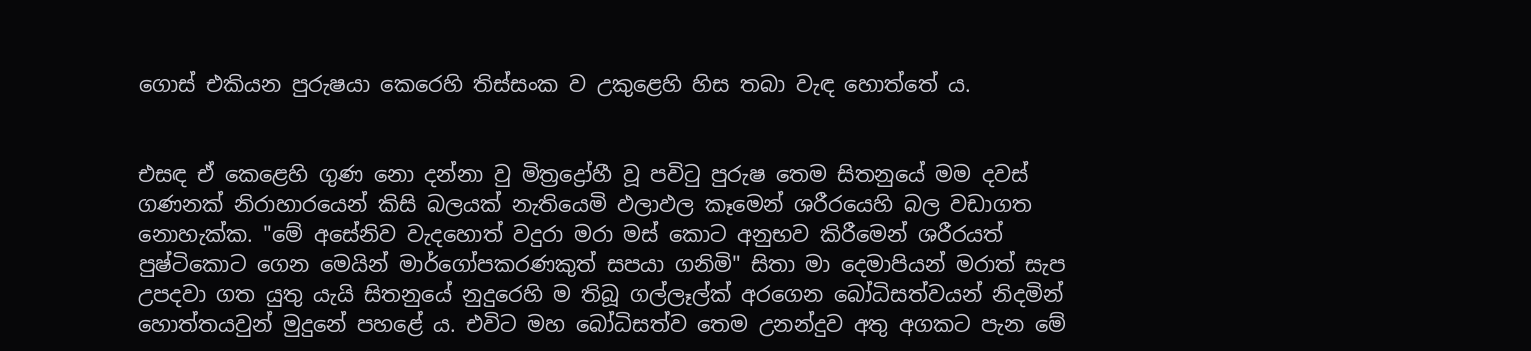ගොස්‌ එකියන පුරුෂයා කෙරෙහි තිස්‌සංක ව උකුළෙහි හිස තබා වැඳ හොත්තේ ය.


එසඳ ඒ කෙළෙහි ගුණ නො දන්නා වු මිත්‍රද්‍රෝහී වූ පවිටු පුරුෂ තෙම සිතනුයේ මම දවස්‌ ගණනක්‌ නිරාහාරයෙන් කිසි බලයක්‌ නැතියෙමි ඵලාඵල කෑමෙන් ශරීරයෙහි බල වඩාගත නොහැක්‌ක. "මේ අසේනිව වැදහොත් වදුරා මරා මස්‌ කොට අනුභව කිරීමෙන් ශරීරයත් පුෂ්ටිකොට ගෙන මෙයින් මාර්ගෝපකරණකුත් සපයා ගනිමි" සිතා මා දෙමාපියන් මරාත් සැප උපදවා ගත යුතු යැයි සිතනුයේ නුදුරෙහි ම තිබූ ගල්ලෑල්ක්‌ අරගෙන බෝධිසත්වයන් නිදමින් හොත්තයවුන් මුදුනේ පහළේ ය. එවිට මහ බෝධිසත්ව තෙම උනන්දුව අතු අගකට පැන මේ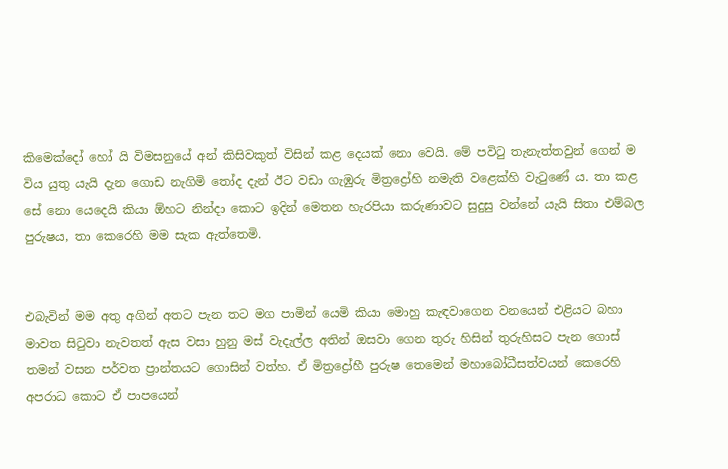කිමෙක්‌දෝ හෝ යි විමසනුයේ අන් කිසිවකුත් විසින් කළ දෙයක්‌ නො වෙයි. මේ පවිටු තැනැත්තවුන් ගෙන් ම විය යුතු යැයි දැන ගොඩ නැගිමි තෝද දැන් ඊට වඩා ගැඹුරු මිත්‍රද්‍රෝහි නමැති වළෙක්‌හි වැටුණේ ය. තා කළ සේ නො යෙදෙයි කියා ඕහට නින්දා කොට ඉදින් මෙතන හැරපියා කරුණාවට සුදුසු වන්නේ යැයි සිතා එම්බල පුරුෂය, තා කෙරෙහි මම සැක ඇත්තෙමි.


එබැවින් මම අතු අගින් අතට පැන තට මග පාමින් යෙමි කියා මොහු කැඳවාගෙන වනයෙන් එළියට බහා මාවත සිටුවා නැවතත් ඇස වසා හුනු මස්‌ වැදැල්ල අතින් ඔසවා ගෙන තුරු හිසින් තුරුහිසට පැන ගොස්‌ තමන් වසන පර්වත ප්‍රාන්තයට ගොසින් වත්හ. ඒ මිත්‍රද්‍රෝහී පුරුෂ තෙමෙන් මහාබෝධීසත්වයන් කෙරෙහි අපරාධ කොට ඒ පාපයෙන්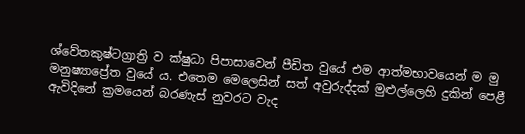ශ්වේතකුෂ්ටග්‍රාත්‍රි ව ක්‌ෂුධා පිපාසාවෙන් පීඩිත වුයේ එම ආත්මභාවයෙන් ම මු මනුෂ්‍යාප්‍රේත වුයේ ය. එතෙම මෙලෙසින් සත් අවුරුද්දක්‌ මුළුල්ලෙහි දුකින් පෙළී ඇවිදිනේ ක්‍රමයෙන් බරණැස්‌ නුවරට වැද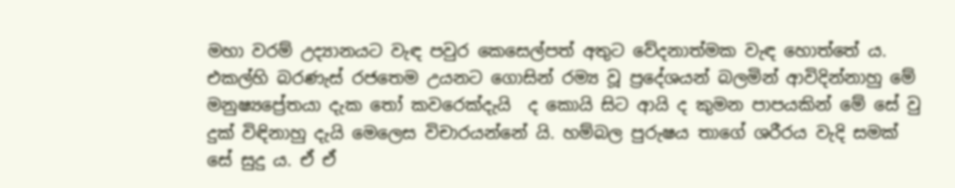මහා වරම් උද්‍යානයට වැඳ පවුර කෙසෙල්පත් අතුට වේදනාත්මක වැඳ හොත්තේ ය. එකල්හි බරණැස්‌ රජතෙම උයනට ගොසින් රම්‍ය වූ ප්‍රදේශයන් බලමින් ආවිදින්නාහු මේ මනුෂ්‍යප්‍රේතයා දැක තෝ කවරෙක්‌දැයි  ද කොයි සිට ආයි ද කුමන පාපයකින් මේ සේ වු දුක්‌ විඳිනාහු දැයි මෙලෙස විචාරයන්නේ යි. හම්බල පුරුෂය තාගේ ශරීරය වැදි සමක්‌ සේ සුදු ය. ඒ ඒ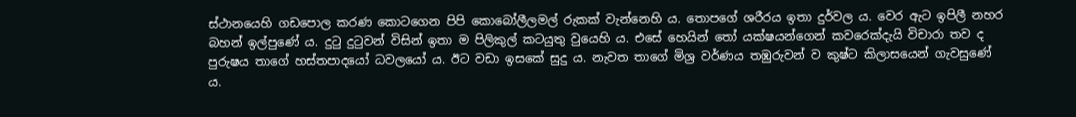ස්‌ථානයෙහි ගඩපොල කරණ කොටගෙන පිපි කොබෝලීලමල් රුකක්‌ වැන්නෙහි ය. තොපගේ ශරීරය ඉතා දුර්වල ය. වෙර ඇට ඉපිලී නහර බහන් ඉල්පුණේ ය. දුටු දුටුවන් විසින් ඉතා ම පිලිකුල් කටයුතු වුයෙහි ය. එසේ හෙයින් තෝ යක්‌ෂයන්ගෙන් කවරෙක්‌දැයි විචාරා තව ද පුරුෂය තාගේ හස්‌තපාදයෝ ධවලයෝ ය. ඊට වඩා ඉසකේ සුදු ය. නැවත තාගේ මිශ්‍ර වර්ණය තඹුරුවන් ව කුෂ්ට කිලාසයෙන් ගැවසුණේ ය.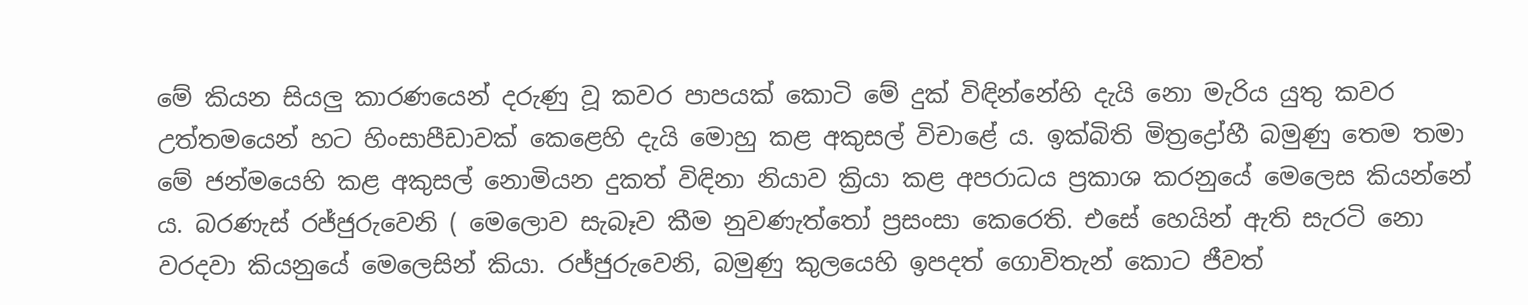මේ කියන සියලු කාරණයෙන් දරුණු වූ කවර පාපයක්‌ කොටි මේ දුක්‌ විඳින්නේහි දැයි නො මැරිය යුතු කවර උත්තමයෙන් හට හිංසාපීඩාවක්‌ කෙළෙහි දැයි මොහු කළ අකුසල් විචාළේ ය. ඉක්‌බිති මිත්‍රද්‍රෝහී බමුණු තෙම තමා මේ ජන්මයෙහි කළ අකුසල් නොමියන දුකත් විඳිනා නියාව ක්‍රියා කළ අපරාධය ප්‍රකාශ කරනුයේ මෙලෙස කියන්නේ ය. බරණැස්‌ රජ්ජුරුවෙනි ( මෙලොව සැබෑව කීම නුවණැත්තෝ ප්‍රසංසා කෙරෙති. එසේ හෙයින් ඇති සැරටි නො වරදවා කියනුයේ මෙලෙසින් කියා. රජ්ජුරුවෙනි, බමුණු කුලයෙහි ඉපදත් ගොවිතැන් කොට ජීවත්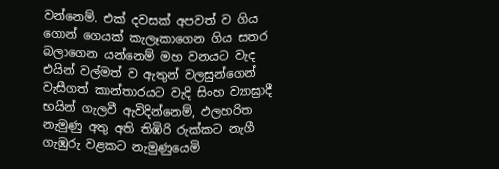වන්නෙම්. එක්‌ දවසක්‌ අපවත් ව ගිය ගොන් ගෙයක්‌ කැලෑකාගෙන ගිය සතර බලාගෙන යන්නෙම් මහ වනයට වැද එයින් වල්මත් ව ඇතුන් වලසුන්ගෙන් වැසීගත් කාන්තාරයට වැදි සිංහ ව්‍යාඝ්‍රාදී භයින් ගැලවී ඇවිදින්නෙම්, ඵලහරිත නැමුණු අතු අති තිඹිරි රුක්‌කට නැගී ගැඹුරු වළකට නැමුණුයෙමි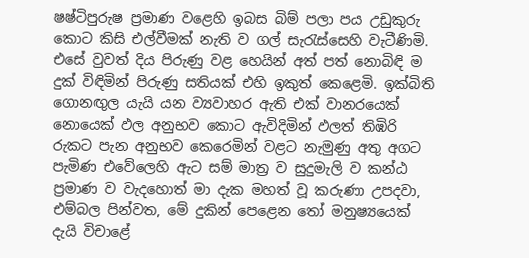ෂෂ්ටිපුරුෂ ප්‍රමාණ වළෙහි ඉබස බිම් පලා පය උඩුකුරු කොට කිසි එල්වීමක්‌ නැති ව ගල් සැරැස්‌සෙහි වැටීණිමි. එසේ වුවත් දිය පිරුණු වළ හෙයින් අත් පත් නොබිඳි ම දුක්‌ විඳිමින් පිරුණු සතියක්‌ එහි ඉකුත් කෙළෙමි. ඉක්‌බිති ගොනඟුල යැයි යන ව්‍යවාහර ඇති එක්‌ වානරයෙක්‌ නොයෙක්‌ ඵල අනුභව කොට ඇවිදිමින් ඵලත් තිඹිරි රුකට පැන අනුභව කෙරෙමින් වළට නැමුණු අතු අගට පැමිණ එවේලෙහි ඇට සම් මාත්‍ර ව සුදුමැලි ව කන්ඨ ප්‍රමාණ ව වැදහොත් මා දැක මහත් වූ කරුණා උපදවා, එම්බල පින්වත, මේ දුකින් පෙළෙන තෝ මනුෂ්‍යයෙක්‌ දැයි විචාළේ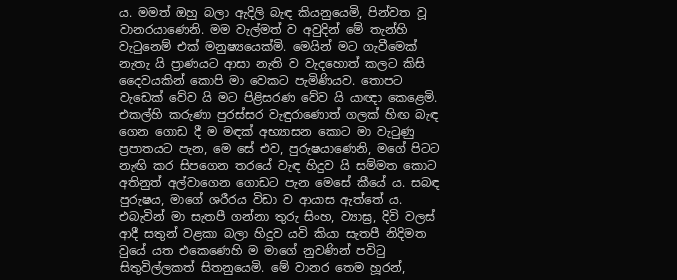ය. මමත් ඔහු බලා ඇදිලි බැඳ කියනුයෙමි, පින්වත වූ වානරයාණෙනි. මම වැල්මත් ව අවුදින් මේ තැන්හි වැටුනෙම් එක්‌ මනුෂ්‍යයෙක්‌මි. මෙයින් මට ගැවීමෙක්‌ නැතැ යි ප්‍රාණයට ආසා නැති ව වැදහොත් කලට කිසි දෛවයකින් කොපි මා වෙකට පැමිණියව. තොපට වැඩෙක්‌ වේව යි මට පිළිසරණ වේව යි යාඥා කෙළෙමි. එකල්හි කරුණා පුරස්‌සර වැඳුරාණොත් ගලක්‌ හිඟ බැඳ ගෙන ගොඩ දී ම මඳක්‌ අභ්‍යාසන කොට මා වැටුණු ප්‍රපාතයට පැන, මෙ සේ එව, පුරුෂයාණෙනි, මගේ පිටට නැඟි කර සිපගෙන තරයේ වැඳ හිදුව යි සම්මත කොට අතිනුත් අල්වාගෙන ගොඩට පැන මෙසේ කීයේ ය. සබඳ පුරුෂය, මාගේ ශරීරය විඩා ව ආයාස ඇත්තේ ය. එබැවින් මා සැතපී ගන්නා තුරු සිංහ, ව්‍යාඝ්‍ර, දිවි වලස්‌ ආදී සතුන් වළකා බලා හිදුව යවි කියා සැතපී නිදිමත වුයේ යත එකෙණෙහි ම මාගේ නුවණින් පවිටු සිතුවිල්ලකත් සිතනුයෙමි. මේ වානර තෙම හූරන්,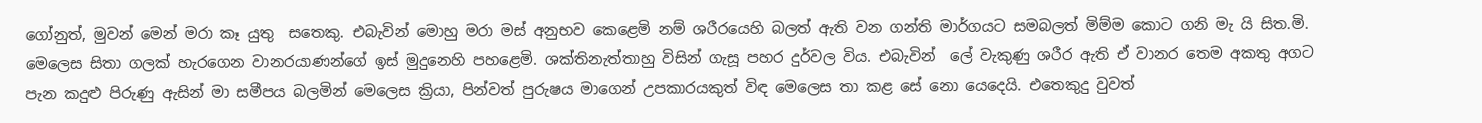ගෝනුත්, මුවන් මෙන් මරා කෑ යුතු  සතෙකු. එබැවින් මොහු මරා මස්‌ අනුභව කෙළෙමි නම් ශරීරයෙහි බලත් ඇති වන ගන්ති මාර්ගයට සමබලත් මිම්ම කොට ගනි මැ යි සිත.මි. මෙලෙස සිතා ගලක්‌ හැරගෙන වානරයාණන්ගේ ඉස්‌ මුදුනෙහි පහළෙමි. ශක්‌තිනැත්තාහු විසින් ගැසූ පහර දුර්වල විය. එබැවින්  ලේ වැකුණු ශරීර ඇති ඒ වානර තෙම අකතු අගට පැන කදුළු පිරුණු ඇසින් මා සමීපය බලමින් මෙලෙස ක්‍රියා, පින්වත් පුරුෂය මාගෙන් උපකාරයකුත් විඳ මෙලෙස තා කළ සේ නො යෙදෙයි. එතෙකුදු වුවත්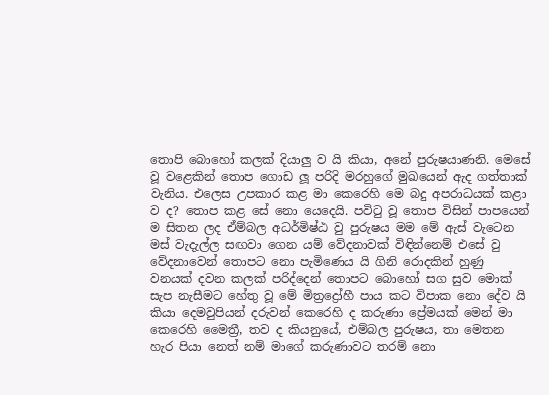තොපි බොහෝ කලක්‌ දියාලු ව යි කියා, අනේ පුරුෂයාණනි. මෙසේ වූ වළෙකින් තොප ගොඩ ලූ පරිදි මරහුගේ මුඛයෙන් ඇද ගත්තාක්‌ වැනිය. එලෙස උපකාර කළ මා කෙරෙහි මෙ බදු අපරාධයක්‌ කළා ව ද? තොප කළ සේ නො යෙදෙයි. පවිටු වූ තොප විසින් පාපයෙන් ම සිතන ලද ඒම්බල අධර්මිෂ්ඨ වු පුරුෂය මම මේ ඇස්‌ වැටෙන මස්‌ වැදැල්ල සඟවා ගෙන යම් වේදනාවක්‌ විඳින්නෙම් එසේ වු වේදනාවෙන් තොපට නො පැමිණෙය යි ගිනි රොදකින් හුණු වනයක්‌ දවන කලක්‌ පරිද්දෙන් තොපට බොහෝ සග සුව මොක්‌ සැප නැසීමට හේතු වූ මේ මිත්‍රද්‍රෝහී පාය කට විපාක නො දේව යි කියා දෙමවුපියන් දරුවන් කෙරෙහි ද කරුණා ප්‍රේමයක්‌ මෙන් මා කෙරෙහි මෛත්‍රී, තව ද කියනුයේ, එම්බල පුරුෂය, තා මෙතන හැර පියා නෙත් නම් මාගේ කරුණාවට තරම් නො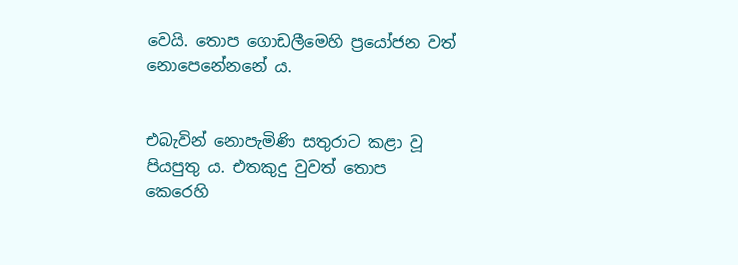වෙයි. තොප ගොඩලීමෙහි ප්‍රයෝජන වත් නොපෙනේනනේ ය.


එබැවින් නොපැමිණි සතුරාට කළා වූ පියපුතු ය. එතකුදු වුවත් තොප කෙරෙහි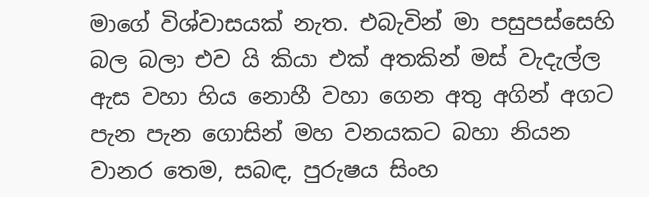මාගේ විශ්වාසයක්‌ නැත. එබැවින් මා පසුපස්‌සෙහි බල බලා එව යි කියා එක්‌ අතකින් මස්‌ වැදැල්ල ඇස වහා හිය නොහී වහා ගෙන අතු අගින් අගට පැන පැන ගොසින් මහ වනයකට බහා නියන වානර තෙම, සබඳ, පුරුෂය සිංහ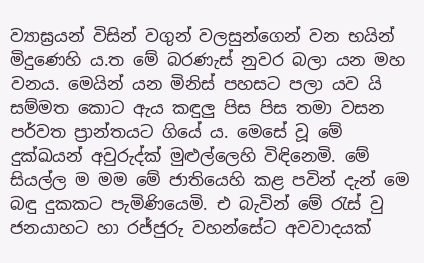ව්‍යාඝ්‍රයන් විසින් වගුන් වලසුන්ගෙන් වන භයින් මිදුණෙහි ය.ත මේ බරණැස්‌ නුවර බලා යන මහ වනය. මෙයින් යන මිනිස්‌ පහසට පලා යව යි සම්මත කොට ඇය කඳුලු පිස පිස තමා වසන පර්වත ප්‍රාන්තයට ගියේ ය. මෙසේ වූ මේ දුක්‌ඛයන් අවුරුද්ක්‌ මුළුල්ලෙහි විඳිනෙමි. මේ සියල්ල ම මම මේ ජාතියෙහි කළ පවින් දැන් මෙ බඳු දුකකට පැමිණියෙමි. එ බැවින් මේ රැස්‌ වු ජනයාහට හා රජ්ජුරු වහන්සේට අවවාදයක්‌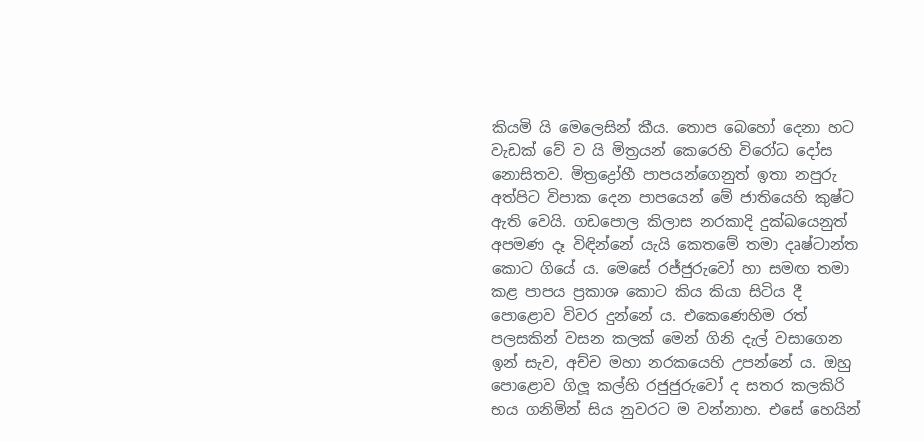කියමි යි මෙලෙසින් කීය. තොප බෙහෝ දෙනා හට වැඩක්‌ වේ ව යි මිත්‍රයන් කෙරෙහි විරෝධ දෝස නොසිතව. මිත්‍රද්‍රෝහී පාපයන්ගෙනුත් ඉතා නපුරු අත්පිට විපාක දෙන පාපයෙන් මේ ජාතියෙහි කුෂ්ට ඇති වෙයි. ගඩපොල කිලාස නරකාදි දුක්‌ඛයෙනුත් අපමණ දෑ විඳින්නේ යැයි කෙතමේ තමා දෘෂ්ටාන්ත කොට ගියේ ය. මෙසේ රජ්ජුරුවෝ හා සමඟ තමා කළ පාපය ප්‍රකාශ කොට කිය කියා සිටිය දී පොළොව විවර දුන්නේ ය. එකෙණෙහිම රත් පලසකින් වසන කලක්‌ මෙන් ගිනි දැල් වසාගෙන ඉන් සැව, අච්ච මහා නරකයෙහි උපන්නේ ය. ඔහු පොළොව ගිලූ කල්හි රජුජුරුවෝ ද සතර කලකිරි භය ගනිමින් සිය නුවරට ම වන්නාහ. එසේ හෙයින්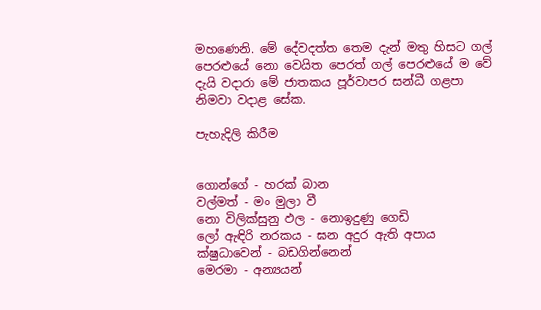මහණෙනි. මේ දේවදත්ත තෙම දැන් මතු හිසට ගල් පෙරළුයේ නො වෙයිත පෙරත් ගල් පෙරළුයේ ම වේ දැයි වදාරා මේ ජාතකය පූර්වාපර සන්ධී ගළපා නිමවා වදාළ සේක.

පැහැදිලි කිරීම


ගොන්ගේ - හරක්‌ බාන
වල්මත් - මං මුලා වී
නො විලික්‌සුනු ඵල - නොඉදුණු ගෙඩි
ලෝ ඇඳිරි නරකය - ඝන අදුර ඇති අපාය
ක්‌ෂුධාවෙන් - බඩගින්නෙන්
මෙරමා - අන්‍යයන්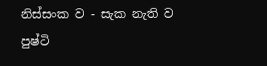නිස්‌සංක ව - සැක නැති ව
පුෂ්ටි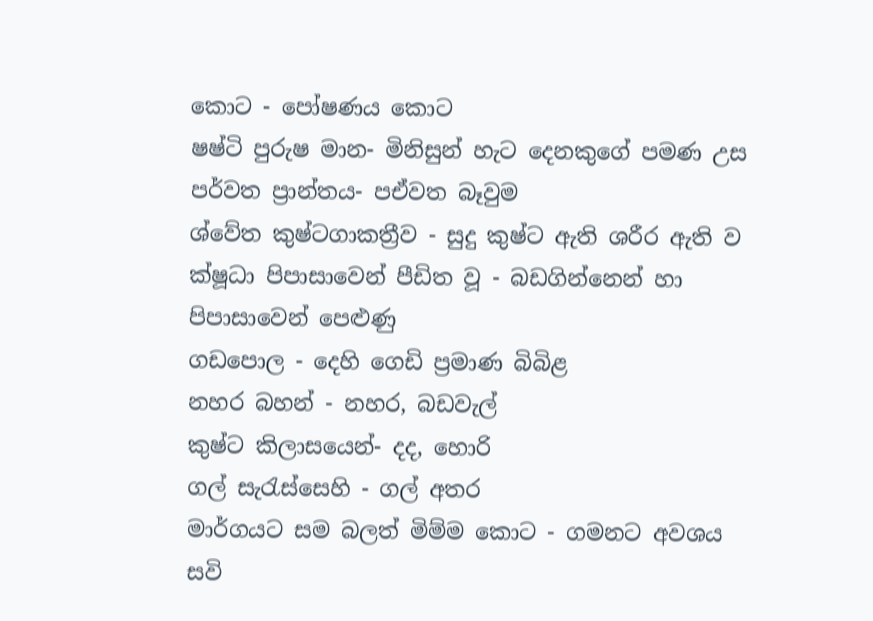කොට - පෝෂණය කොට
ෂෂ්ටි පුරුෂ මාන- මිනිසුන් හැට දෙනකුගේ පමණ උස
පර්වත ප්‍රාන්තය- පඒවත බෑවුම
ශ්වේත කුෂ්ටගාකත්‍රීව - සුදු කුෂ්ට ඇති ශරීර ඇති ව
ක්‌ෂූධා පිපාසාවෙන් පීඩිත වූ - බඩගින්නෙන් හා පිපාසාවෙන් පෙළුණු
ගඩපොල - දෙහි ගෙඩි ප්‍රමාණ බිබිළ
නහර බහන් - නහර, බඩවැල්
කුෂ්ට කිලාසයෙන්- දද, හොරි
ගල් සැරැස්‌සෙහි - ගල් අතර
මාර්ගයට සම බලත් මිම්ම කොට - ගමනට අවශය සවි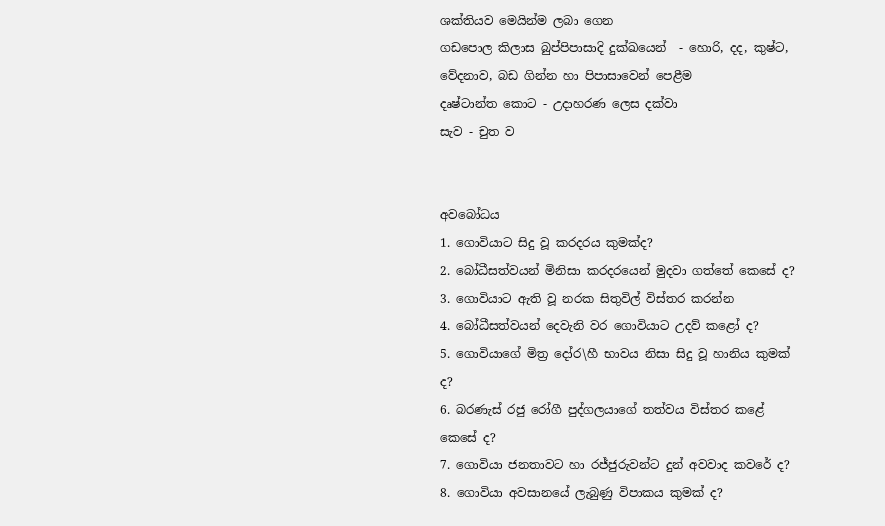ශක්‌තියව මෙයින්ම ලබා ගෙන
ගඩපොල කිලාස බුප්පිපාසාදි දුක්‌ඛයෙන්  - හොරි, දද, කුෂ්ට, වේදනාව, බඩ ගින්න හා පිපාසාවෙන් පෙළීම
දෘෂ්ටාන්ත කොට - උදාහරණ ලෙස දක්‌වා
සැව - චුත ව


අවබෝධය
1. ගොවියාට සිදු වූ කරදරය කුමක්‌ද?
2. බෝධීසත්වයන් මිනිසා කරදරයෙන් මුදවා ගත්තේ කෙසේ ද?
3. ගොවියාට ඇති වූ නරක සිතුවිල් විස්‌තර කරන්න
4. බෝධීසත්වයන් දෙවැනි වර ගොවියාට උදව් කළෝ ද?
5. ගොවියාගේ මිත්‍ර දෝ‍ර\හී භාවය නිසා සිදු වූ හානිය කුමක්‌ ද?
6. බරණැස්‌ රජු රෝගී පුද්ගලයාගේ තත්වය විස්‌තර කළේ කෙසේ ද?
7. ගොවියා ජනතාවට හා රජ්ජුරුවන්ට දුන් අවවාද කවරේ ද?
8. ගොවියා අවසානයේ ලැබුණු විපාකය කුමක්‌ ද?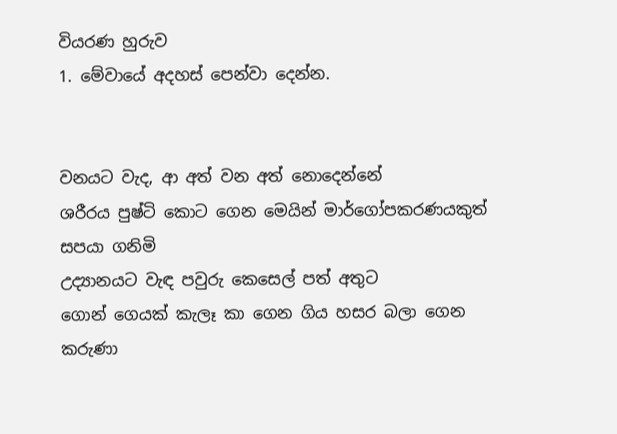වියරණ හුරුව
1. මේවායේ අදහස්‌ පෙන්වා දෙන්න.


වනයට වැද, ආ අත් වන අත් නොදෙන්නේ
ශරීරය පුෂ්ටි කොට ගෙන මෙයින් මාර්ගෝපකරණයකුත් සපයා ගනිමි
උද්‍යානයට වැඳ පවුරු කෙසෙල් පත් අතුට
ගොන් ගෙයක්‌ කැලෑ කා ගෙන ගිය හසර බලා ගෙන
කරුණා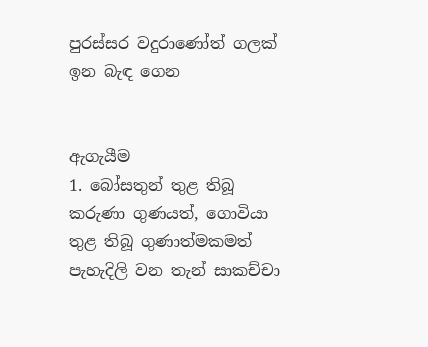පුරස්‌සර වදුරාණෝත් ගලක්‌ ඉන බැඳ ගෙන


ඇගැයීම
1. බෝසතුන් තුළ තිබූ කරුණා ගුණයත්, ගොවියා තුළ තිබූ ගුණාත්මකමත් පැහැදිලි වන තැන් සාකච්චා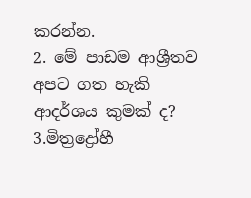කරන්න.
2. මේ පාඩම ආශ්‍රීතව අපට ගත හැකි ආදර්ශය කුමක්‌ ද?
3.මිත්‍රද්‍රෝහී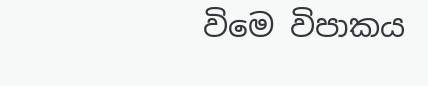විමෙ විපාකය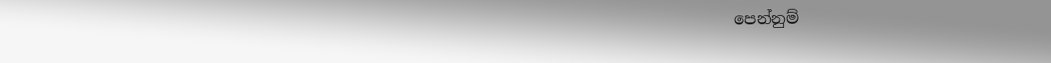පෙන්නුම්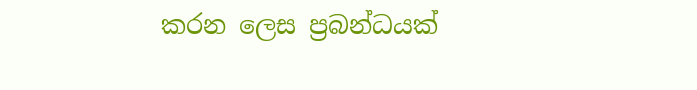කරන ලෙස ප්‍රබන්ධයක්‌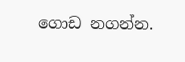ගොඩ නගන්න.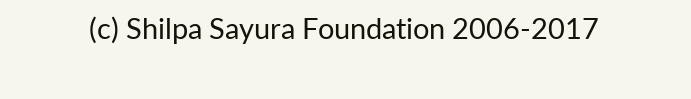(c) Shilpa Sayura Foundation 2006-2017